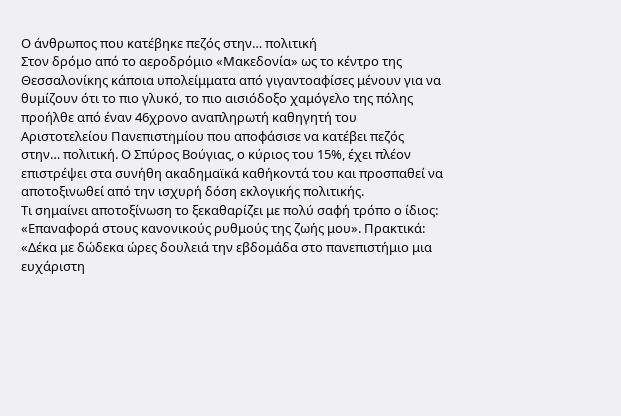Ο άνθρωπος που κατέβηκε πεζός στην… πολιτική
Στον δρόμο από το αεροδρόμιο «Μακεδονία» ως το κέντρο της Θεσσαλονίκης κάποια υπολείμματα από γιγαντοαφίσες μένουν για να θυμίζουν ότι το πιο γλυκό, το πιο αισιόδοξο χαμόγελο της πόλης προήλθε από έναν 46χρονο αναπληρωτή καθηγητή του Αριστοτελείου Πανεπιστημίου που αποφάσισε να κατέβει πεζός στην… πολιτική. Ο Σπύρος Βούγιας, ο κύριος του 15%, έχει πλέον επιστρέψει στα συνήθη ακαδημαϊκά καθήκοντά του και προσπαθεί να αποτοξινωθεί από την ισχυρή δόση εκλογικής πολιτικής.
Τι σημαίνει αποτοξίνωση το ξεκαθαρίζει με πολύ σαφή τρόπο ο ίδιος: «Επαναφορά στους κανονικούς ρυθμούς της ζωής μου». Πρακτικά: «Δέκα με δώδεκα ώρες δουλειά την εβδομάδα στο πανεπιστήμιο μια ευχάριστη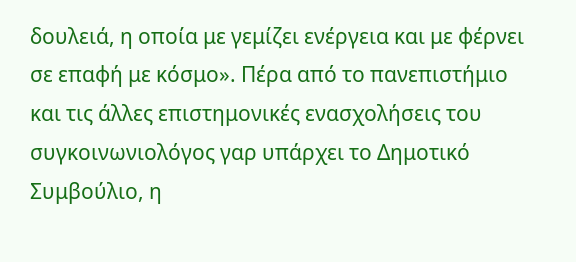δουλειά, η οποία με γεμίζει ενέργεια και με φέρνει σε επαφή με κόσμο». Πέρα από το πανεπιστήμιο και τις άλλες επιστημονικές ενασχολήσεις του συγκοινωνιολόγος γαρ υπάρχει το Δημοτικό Συμβούλιο, η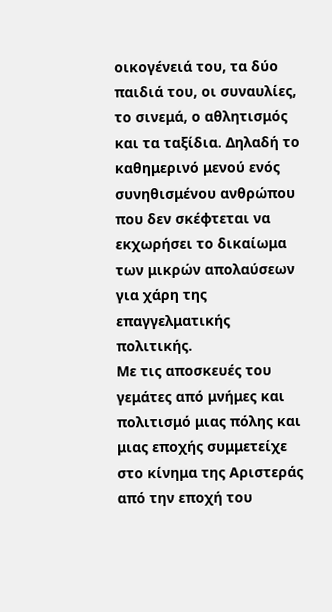οικογένειά του, τα δύο παιδιά του, οι συναυλίες, το σινεμά, ο αθλητισμός και τα ταξίδια. Δηλαδή το καθημερινό μενού ενός συνηθισμένου ανθρώπου που δεν σκέφτεται να εκχωρήσει το δικαίωμα των μικρών απολαύσεων για χάρη της επαγγελματικής πολιτικής.
Με τις αποσκευές του γεμάτες από μνήμες και πολιτισμό μιας πόλης και μιας εποχής συμμετείχε στο κίνημα της Αριστεράς από την εποχή του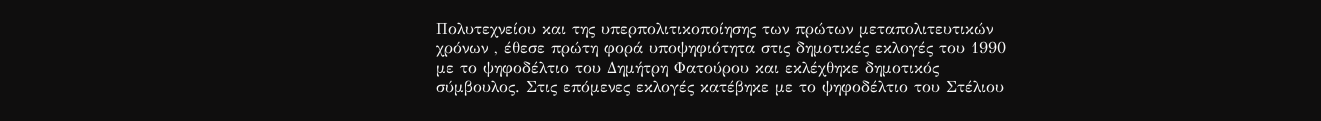Πολυτεχνείου και της υπερπολιτικοποίησης των πρώτων μεταπολιτευτικών χρόνων , έθεσε πρώτη φορά υποψηφιότητα στις δημοτικές εκλογές του 1990 με το ψηφοδέλτιο του Δημήτρη Φατούρου και εκλέχθηκε δημοτικός σύμβουλος. Στις επόμενες εκλογές κατέβηκε με το ψηφοδέλτιο του Στέλιου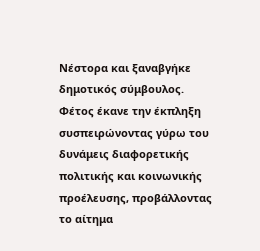Νέστορα και ξαναβγήκε δημοτικός σύμβουλος. Φέτος έκανε την έκπληξη συσπειρώνοντας γύρω του δυνάμεις διαφορετικής πολιτικής και κοινωνικής προέλευσης, προβάλλοντας το αίτημα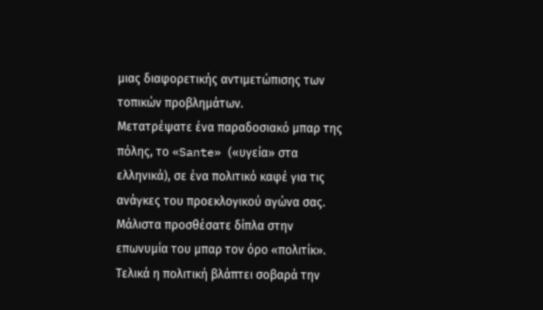μιας διαφορετικής αντιμετώπισης των τοπικών προβλημάτων.
Μετατρέψατε ένα παραδοσιακό μπαρ της πόλης, το «Sante» («υγεία» στα ελληνικά), σε ένα πολιτικό καφέ για τις ανάγκες του προεκλογικού αγώνα σας. Μάλιστα προσθέσατε δίπλα στην επωνυμία του μπαρ τον όρο «πολιτίκ». Τελικά η πολιτική βλάπτει σοβαρά την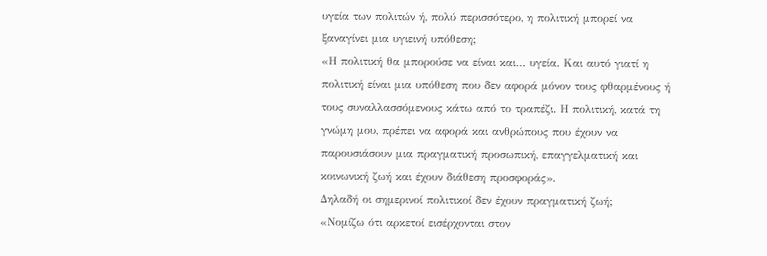υγεία των πολιτών ή, πολύ περισσότερο, η πολιτική μπορεί να ξαναγίνει μια υγιεινή υπόθεση;
«Η πολιτική θα μπορούσε να είναι και… υγεία. Και αυτό γιατί η πολιτική είναι μια υπόθεση που δεν αφορά μόνον τους φθαρμένους ή τους συναλλασσόμενους κάτω από το τραπέζι. Η πολιτική, κατά τη γνώμη μου, πρέπει να αφορά και ανθρώπους που έχουν να παρουσιάσουν μια πραγματική προσωπική, επαγγελματική και κοινωνική ζωή και έχουν διάθεση προσφοράς».
Δηλαδή οι σημερινοί πολιτικοί δεν έχουν πραγματική ζωή;
«Νομίζω ότι αρκετοί εισέρχονται στον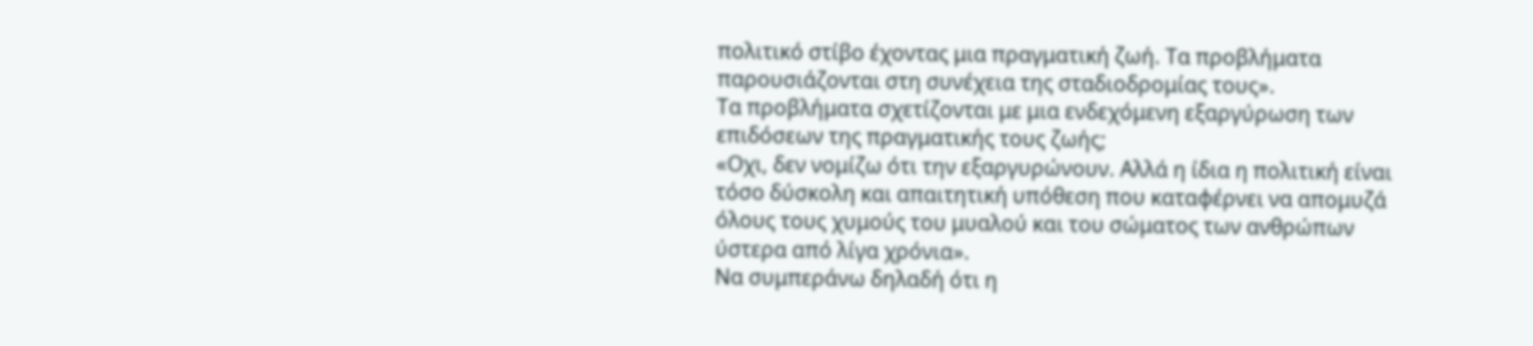πολιτικό στίβο έχοντας μια πραγματική ζωή. Τα προβλήματα παρουσιάζονται στη συνέχεια της σταδιοδρομίας τους».
Τα προβλήματα σχετίζονται με μια ενδεχόμενη εξαργύρωση των επιδόσεων της πραγματικής τους ζωής;
«Οχι, δεν νομίζω ότι την εξαργυρώνουν. Αλλά η ίδια η πολιτική είναι τόσο δύσκολη και απαιτητική υπόθεση που καταφέρνει να απομυζά όλους τους χυμούς του μυαλού και του σώματος των ανθρώπων ύστερα από λίγα χρόνια».
Να συμπεράνω δηλαδή ότι η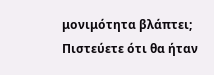μονιμότητα βλάπτει; Πιστεύετε ότι θα ήταν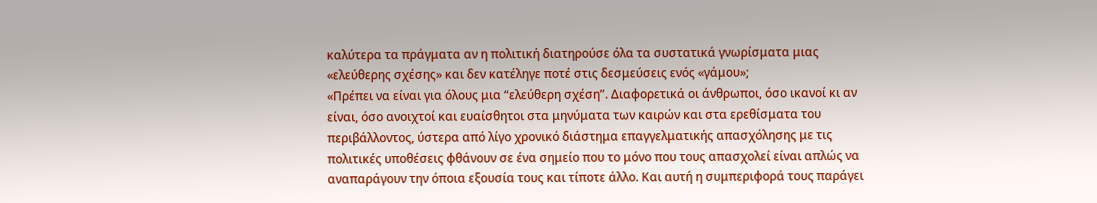καλύτερα τα πράγματα αν η πολιτική διατηρούσε όλα τα συστατικά γνωρίσματα μιας «ελεύθερης σχέσης» και δεν κατέληγε ποτέ στις δεσμεύσεις ενός «γάμου»;
«Πρέπει να είναι για όλους μια “ελεύθερη σχέση”. Διαφορετικά οι άνθρωποι, όσο ικανοί κι αν είναι, όσο ανοιχτοί και ευαίσθητοι στα μηνύματα των καιρών και στα ερεθίσματα του περιβάλλοντος, ύστερα από λίγο χρονικό διάστημα επαγγελματικής απασχόλησης με τις πολιτικές υποθέσεις φθάνουν σε ένα σημείο που το μόνο που τους απασχολεί είναι απλώς να αναπαράγουν την όποια εξουσία τους και τίποτε άλλο. Και αυτή η συμπεριφορά τους παράγει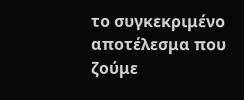το συγκεκριμένο αποτέλεσμα που ζούμε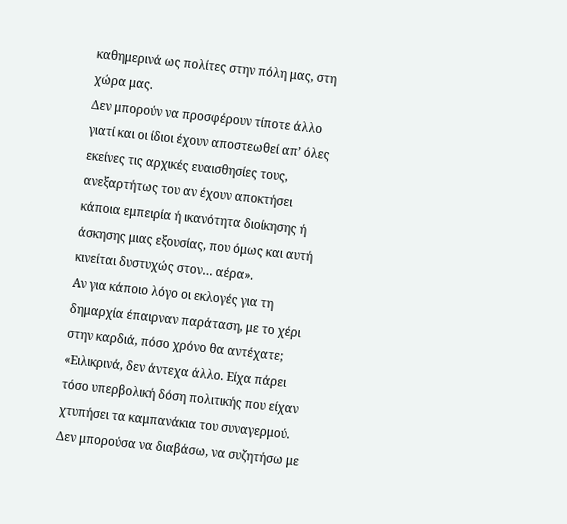καθημερινά ως πολίτες στην πόλη μας, στη χώρα μας.
Δεν μπορούν να προσφέρουν τίποτε άλλο γιατί και οι ίδιοι έχουν αποστεωθεί απ’ όλες εκείνες τις αρχικές ευαισθησίες τους, ανεξαρτήτως του αν έχουν αποκτήσει κάποια εμπειρία ή ικανότητα διοίκησης ή άσκησης μιας εξουσίας, που όμως και αυτή κινείται δυστυχώς στον… αέρα».
Αν για κάποιο λόγο οι εκλογές για τη δημαρχία έπαιρναν παράταση, με το χέρι στην καρδιά, πόσο χρόνο θα αντέχατε;
«Ειλικρινά, δεν άντεχα άλλο. Είχα πάρει τόσο υπερβολική δόση πολιτικής που είχαν χτυπήσει τα καμπανάκια του συναγερμού. Δεν μπορούσα να διαβάσω, να συζητήσω με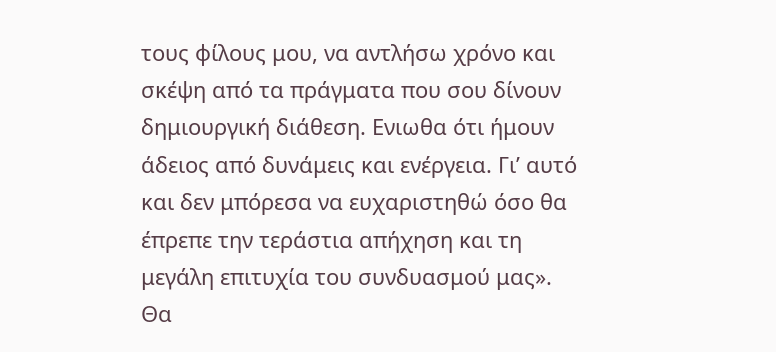τους φίλους μου, να αντλήσω χρόνο και σκέψη από τα πράγματα που σου δίνουν δημιουργική διάθεση. Ενιωθα ότι ήμουν άδειος από δυνάμεις και ενέργεια. Γι’ αυτό και δεν μπόρεσα να ευχαριστηθώ όσο θα έπρεπε την τεράστια απήχηση και τη μεγάλη επιτυχία του συνδυασμού μας».
Θα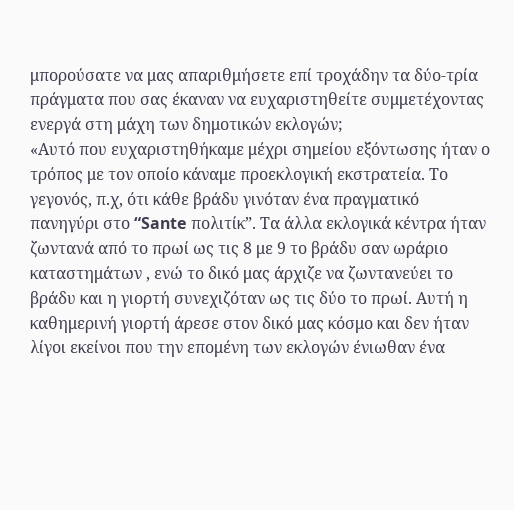μπορούσατε να μας απαριθμήσετε επί τροχάδην τα δύο-τρία πράγματα που σας έκαναν να ευχαριστηθείτε συμμετέχοντας ενεργά στη μάχη των δημοτικών εκλογών;
«Αυτό που ευχαριστηθήκαμε μέχρι σημείου εξόντωσης ήταν ο τρόπος με τον οποίο κάναμε προεκλογική εκστρατεία. Το γεγονός, π.χ, ότι κάθε βράδυ γινόταν ένα πραγματικό πανηγύρι στο “Sante πολιτίκ”. Τα άλλα εκλογικά κέντρα ήταν ζωντανά από το πρωί ως τις 8 με 9 το βράδυ σαν ωράριο καταστημάτων , ενώ το δικό μας άρχιζε να ζωντανεύει το βράδυ και η γιορτή συνεχιζόταν ως τις δύο το πρωί. Αυτή η καθημερινή γιορτή άρεσε στον δικό μας κόσμο και δεν ήταν λίγοι εκείνοι που την επομένη των εκλογών ένιωθαν ένα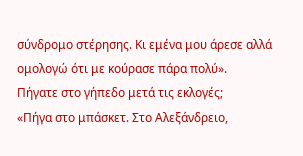σύνδρομο στέρησης. Κι εμένα μου άρεσε αλλά ομολογώ ότι με κούρασε πάρα πολύ».
Πήγατε στο γήπεδο μετά τις εκλογές;
«Πήγα στο μπάσκετ. Στο Αλεξάνδρειο,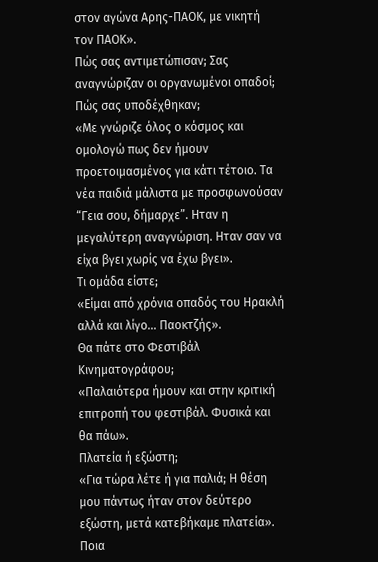στον αγώνα Αρης-ΠΑΟΚ, με νικητή τον ΠΑΟΚ».
Πώς σας αντιμετώπισαν; Σας αναγνώριζαν οι οργανωμένοι οπαδοί; Πώς σας υποδέχθηκαν;
«Με γνώριζε όλος ο κόσμος και ομολογώ πως δεν ήμουν προετοιμασμένος για κάτι τέτοιο. Τα νέα παιδιά μάλιστα με προσφωνούσαν “Γεια σου, δήμαρχε”. Ηταν η μεγαλύτερη αναγνώριση. Ηταν σαν να είχα βγει χωρίς να έχω βγει».
Τι ομάδα είστε;
«Είμαι από χρόνια οπαδός του Ηρακλή αλλά και λίγο… Παοκτζής».
Θα πάτε στο Φεστιβάλ Κινηματογράφου;
«Παλαιότερα ήμουν και στην κριτική επιτροπή του φεστιβάλ. Φυσικά και θα πάω».
Πλατεία ή εξώστη;
«Για τώρα λέτε ή για παλιά; Η θέση μου πάντως ήταν στον δεύτερο εξώστη, μετά κατεβήκαμε πλατεία».
Ποια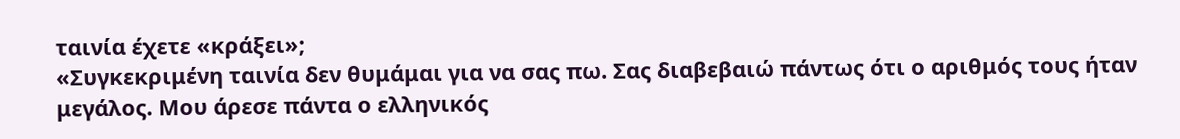ταινία έχετε «κράξει»;
«Συγκεκριμένη ταινία δεν θυμάμαι για να σας πω. Σας διαβεβαιώ πάντως ότι ο αριθμός τους ήταν μεγάλος. Μου άρεσε πάντα ο ελληνικός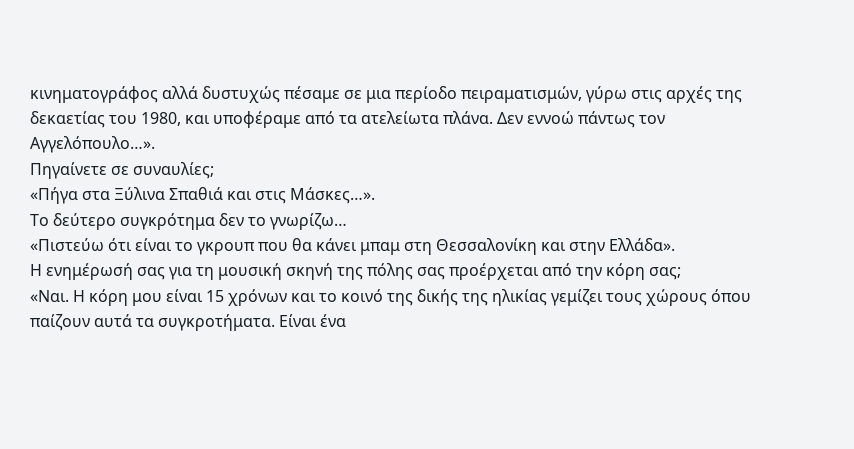κινηματογράφος αλλά δυστυχώς πέσαμε σε μια περίοδο πειραματισμών, γύρω στις αρχές της δεκαετίας του 1980, και υποφέραμε από τα ατελείωτα πλάνα. Δεν εννοώ πάντως τον Αγγελόπουλο…».
Πηγαίνετε σε συναυλίες;
«Πήγα στα Ξύλινα Σπαθιά και στις Μάσκες…».
Το δεύτερο συγκρότημα δεν το γνωρίζω…
«Πιστεύω ότι είναι το γκρουπ που θα κάνει μπαμ στη Θεσσαλονίκη και στην Ελλάδα».
Η ενημέρωσή σας για τη μουσική σκηνή της πόλης σας προέρχεται από την κόρη σας;
«Ναι. Η κόρη μου είναι 15 χρόνων και το κοινό της δικής της ηλικίας γεμίζει τους χώρους όπου παίζουν αυτά τα συγκροτήματα. Είναι ένα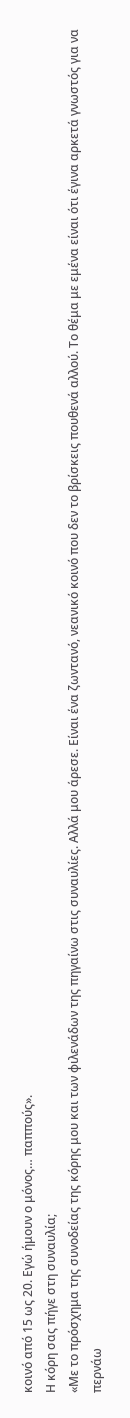κοινό από 15 ως 20. Εγώ ήμουν ο μόνος… παππούς».
Η κόρη σας πήγε στη συναυλία;
«Με το πρόσχημα της συνοδείας της κόρης μου και των φιλενάδων της πηγαίνω στις συναυλίες. Αλλά μου άρεσε. Είναι ένα ζωντανό, νεανικό κοινό που δεν το βρίσκεις πουθενά αλλού. Το θέμα με εμένα είναι ότι έγινα αρκετά γνωστός για να περνάω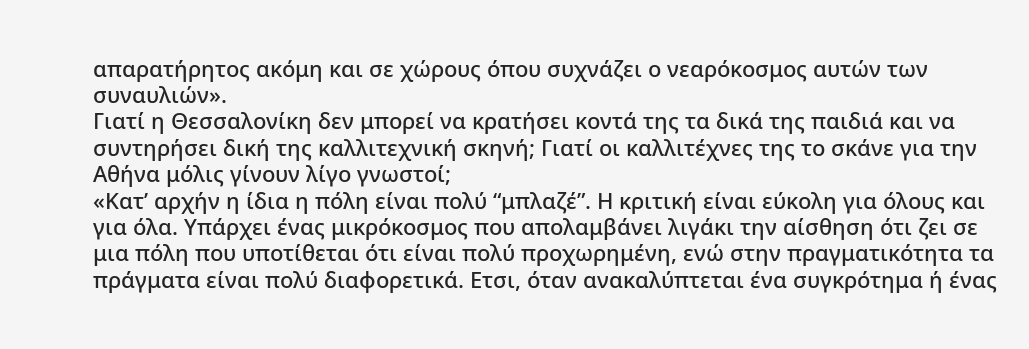απαρατήρητος ακόμη και σε χώρους όπου συχνάζει ο νεαρόκοσμος αυτών των συναυλιών».
Γιατί η Θεσσαλονίκη δεν μπορεί να κρατήσει κοντά της τα δικά της παιδιά και να συντηρήσει δική της καλλιτεχνική σκηνή; Γιατί οι καλλιτέχνες της το σκάνε για την Αθήνα μόλις γίνουν λίγο γνωστοί;
«Κατ’ αρχήν η ίδια η πόλη είναι πολύ “μπλαζέ”. Η κριτική είναι εύκολη για όλους και για όλα. Υπάρχει ένας μικρόκοσμος που απολαμβάνει λιγάκι την αίσθηση ότι ζει σε μια πόλη που υποτίθεται ότι είναι πολύ προχωρημένη, ενώ στην πραγματικότητα τα πράγματα είναι πολύ διαφορετικά. Ετσι, όταν ανακαλύπτεται ένα συγκρότημα ή ένας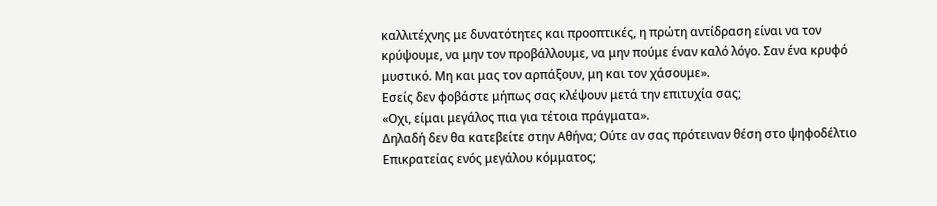καλλιτέχνης με δυνατότητες και προοπτικές, η πρώτη αντίδραση είναι να τον κρύψουμε, να μην τον προβάλλουμε, να μην πούμε έναν καλό λόγο. Σαν ένα κρυφό μυστικό. Μη και μας τον αρπάξουν, μη και τον χάσουμε».
Εσείς δεν φοβάστε μήπως σας κλέψουν μετά την επιτυχία σας;
«Οχι, είμαι μεγάλος πια για τέτοια πράγματα».
Δηλαδή δεν θα κατεβείτε στην Αθήνα; Ούτε αν σας πρότειναν θέση στο ψηφοδέλτιο Επικρατείας ενός μεγάλου κόμματος;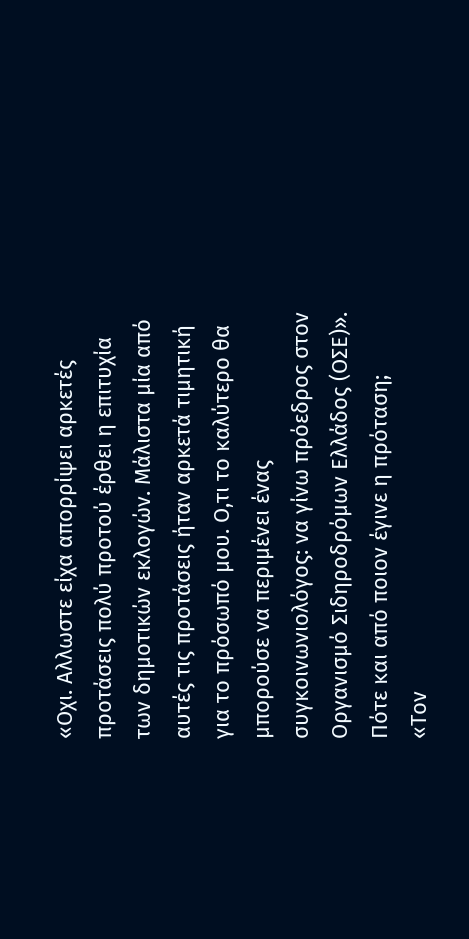«Οχι. Αλλωστε είχα απορρίψει αρκετές προτάσεις πολύ προτού έρθει η επιτυχία των δημοτικών εκλογών. Μάλιστα μία από αυτές τις προτάσεις ήταν αρκετά τιμητική για το πρόσωπό μου. Ο,τι το καλύτερο θα μπορούσε να περιμένει ένας συγκοινωνιολόγος: να γίνω πρόεδρος στον Οργανισμό Σιδηροδρόμων Ελλάδος (ΟΣΕ)».
Πότε και από ποιον έγινε η πρόταση;
«Τον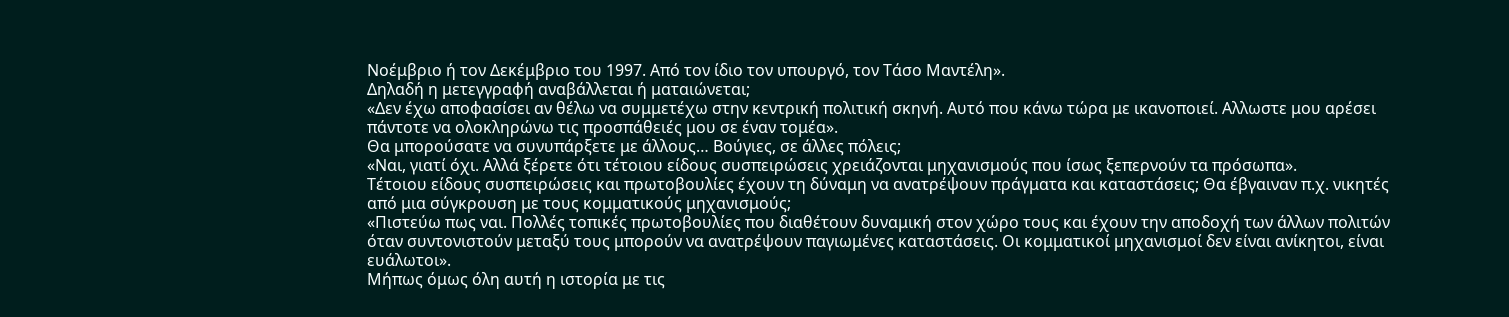Νοέμβριο ή τον Δεκέμβριο του 1997. Από τον ίδιο τον υπουργό, τον Τάσο Μαντέλη».
Δηλαδή η μετεγγραφή αναβάλλεται ή ματαιώνεται;
«Δεν έχω αποφασίσει αν θέλω να συμμετέχω στην κεντρική πολιτική σκηνή. Αυτό που κάνω τώρα με ικανοποιεί. Αλλωστε μου αρέσει πάντοτε να ολοκληρώνω τις προσπάθειές μου σε έναν τομέα».
Θα μπορούσατε να συνυπάρξετε με άλλους… Βούγιες, σε άλλες πόλεις;
«Ναι, γιατί όχι. Αλλά ξέρετε ότι τέτοιου είδους συσπειρώσεις χρειάζονται μηχανισμούς που ίσως ξεπερνούν τα πρόσωπα».
Τέτοιου είδους συσπειρώσεις και πρωτοβουλίες έχουν τη δύναμη να ανατρέψουν πράγματα και καταστάσεις; Θα έβγαιναν π.χ. νικητές από μια σύγκρουση με τους κομματικούς μηχανισμούς;
«Πιστεύω πως ναι. Πολλές τοπικές πρωτοβουλίες που διαθέτουν δυναμική στον χώρο τους και έχουν την αποδοχή των άλλων πολιτών όταν συντονιστούν μεταξύ τους μπορούν να ανατρέψουν παγιωμένες καταστάσεις. Οι κομματικοί μηχανισμοί δεν είναι ανίκητοι, είναι ευάλωτοι».
Μήπως όμως όλη αυτή η ιστορία με τις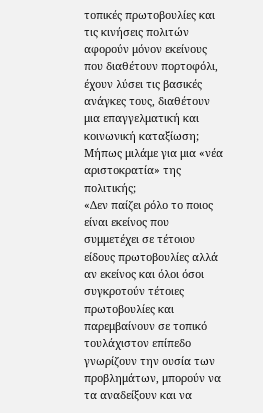τοπικές πρωτοβουλίες και τις κινήσεις πολιτών αφορούν μόνον εκείνους που διαθέτουν πορτοφόλι, έχουν λύσει τις βασικές ανάγκες τους, διαθέτουν μια επαγγελματική και κοινωνική καταξίωση; Μήπως μιλάμε για μια «νέα αριστοκρατία» της πολιτικής;
«Δεν παίζει ρόλο το ποιος είναι εκείνος που συμμετέχει σε τέτοιου είδους πρωτοβουλίες αλλά αν εκείνος και όλοι όσοι συγκροτούν τέτοιες πρωτοβουλίες και παρεμβαίνουν σε τοπικό τουλάχιστον επίπεδο γνωρίζουν την ουσία των προβλημάτων, μπορούν να τα αναδείξουν και να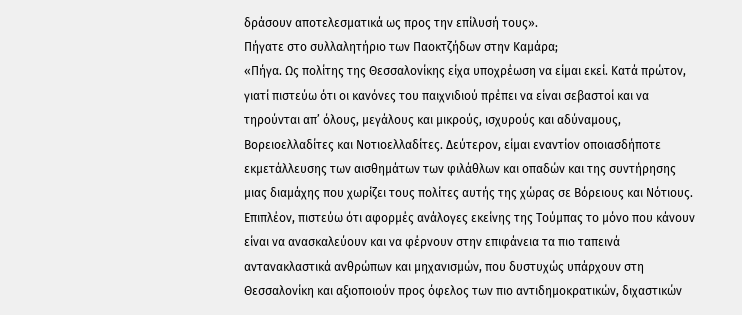δράσουν αποτελεσματικά ως προς την επίλυσή τους».
Πήγατε στο συλλαλητήριο των Παοκτζήδων στην Καμάρα;
«Πήγα. Ως πολίτης της Θεσσαλονίκης είχα υποχρέωση να είμαι εκεί. Κατά πρώτον, γιατί πιστεύω ότι οι κανόνες του παιχνιδιού πρέπει να είναι σεβαστοί και να τηρούνται απ’ όλους, μεγάλους και μικρούς, ισχυρούς και αδύναμους, Βορειοελλαδίτες και Νοτιοελλαδίτες. Δεύτερον, είμαι εναντίον οποιασδήποτε εκμετάλλευσης των αισθημάτων των φιλάθλων και οπαδών και της συντήρησης μιας διαμάχης που χωρίζει τους πολίτες αυτής της χώρας σε Βόρειους και Νότιους. Επιπλέον, πιστεύω ότι αφορμές ανάλογες εκείνης της Τούμπας το μόνο που κάνουν είναι να ανασκαλεύουν και να φέρνουν στην επιφάνεια τα πιο ταπεινά αντανακλαστικά ανθρώπων και μηχανισμών, που δυστυχώς υπάρχουν στη Θεσσαλονίκη και αξιοποιούν προς όφελος των πιο αντιδημοκρατικών, διχαστικών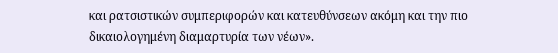και ρατσιστικών συμπεριφορών και κατευθύνσεων ακόμη και την πιο δικαιολογημένη διαμαρτυρία των νέων».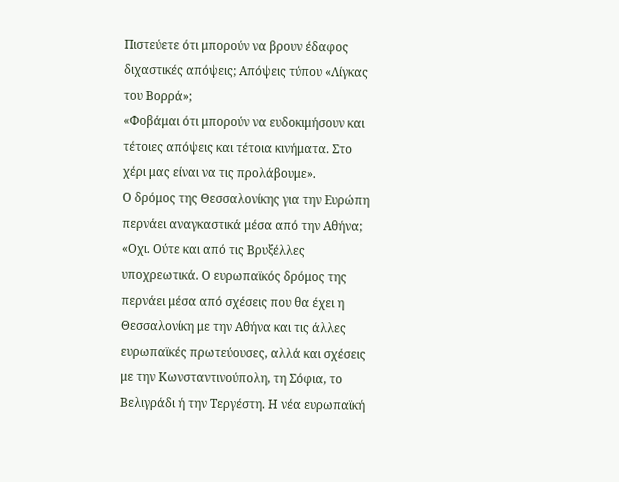Πιστεύετε ότι μπορούν να βρουν έδαφος διχαστικές απόψεις; Απόψεις τύπου «Λίγκας του Βορρά»;
«Φοβάμαι ότι μπορούν να ευδοκιμήσουν και τέτοιες απόψεις και τέτοια κινήματα. Στο χέρι μας είναι να τις προλάβουμε».
Ο δρόμος της Θεσσαλονίκης για την Ευρώπη περνάει αναγκαστικά μέσα από την Αθήνα;
«Οχι. Ούτε και από τις Βρυξέλλες υποχρεωτικά. Ο ευρωπαϊκός δρόμος της περνάει μέσα από σχέσεις που θα έχει η Θεσσαλονίκη με την Αθήνα και τις άλλες ευρωπαϊκές πρωτεύουσες, αλλά και σχέσεις με την Κωνσταντινούπολη, τη Σόφια, το Βελιγράδι ή την Τεργέστη. Η νέα ευρωπαϊκή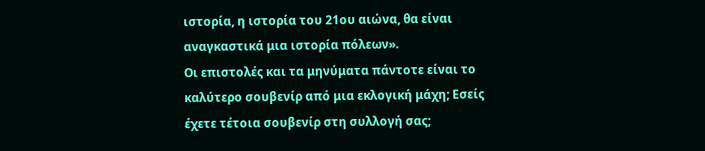ιστορία, η ιστορία του 21ου αιώνα, θα είναι αναγκαστικά μια ιστορία πόλεων».
Οι επιστολές και τα μηνύματα πάντοτε είναι το καλύτερο σουβενίρ από μια εκλογική μάχη; Εσείς έχετε τέτοια σουβενίρ στη συλλογή σας;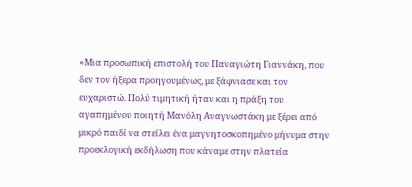«Μια προσωπική επιστολή του Παναγιώτη Γιαννάκη, που δεν τον ήξερα προηγουμένως, με ξάφνιασε και τον ευχαριστώ. Πολύ τιμητική ήταν και η πράξη του αγαπημένου ποιητή Μανόλη Αναγνωστάκη με ξέρει από μικρό παιδί να στείλει ένα μαγνητοσκοπημένο μήνυμα στην προεκλογική εκδήλωση που κάναμε στην πλατεία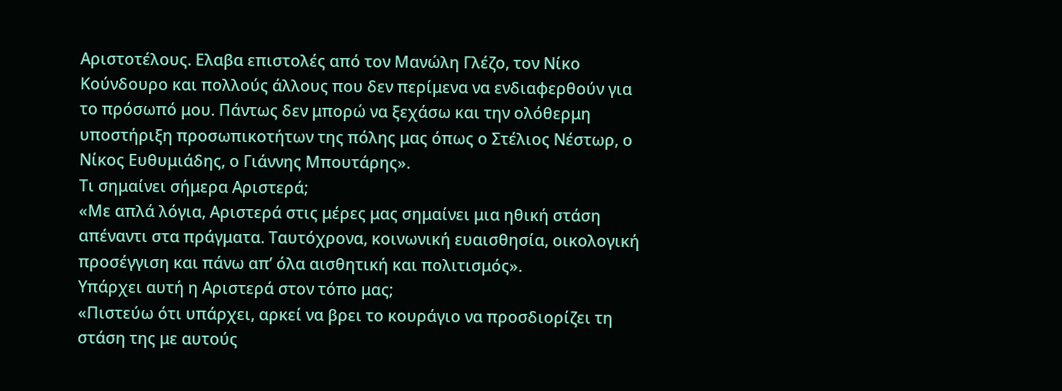Αριστοτέλους. Ελαβα επιστολές από τον Μανώλη Γλέζο, τον Νίκο Κούνδουρο και πολλούς άλλους που δεν περίμενα να ενδιαφερθούν για το πρόσωπό μου. Πάντως δεν μπορώ να ξεχάσω και την ολόθερμη υποστήριξη προσωπικοτήτων της πόλης μας όπως ο Στέλιος Νέστωρ, ο Νίκος Ευθυμιάδης, ο Γιάννης Μπουτάρης».
Τι σημαίνει σήμερα Αριστερά;
«Με απλά λόγια, Αριστερά στις μέρες μας σημαίνει μια ηθική στάση απέναντι στα πράγματα. Ταυτόχρονα, κοινωνική ευαισθησία, οικολογική προσέγγιση και πάνω απ’ όλα αισθητική και πολιτισμός».
Υπάρχει αυτή η Αριστερά στον τόπο μας;
«Πιστεύω ότι υπάρχει, αρκεί να βρει το κουράγιο να προσδιορίζει τη στάση της με αυτούς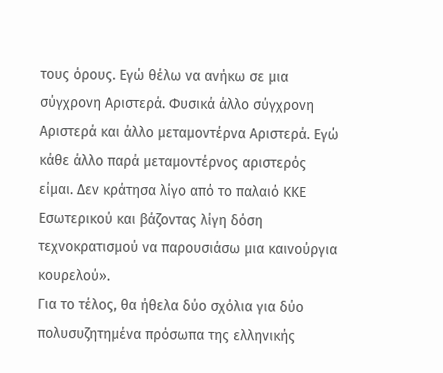τους όρους. Εγώ θέλω να ανήκω σε μια σύγχρονη Αριστερά. Φυσικά άλλο σύγχρονη Αριστερά και άλλο μεταμοντέρνα Αριστερά. Εγώ κάθε άλλο παρά μεταμοντέρνος αριστερός είμαι. Δεν κράτησα λίγο από το παλαιό ΚΚΕ Εσωτερικού και βάζοντας λίγη δόση τεχνοκρατισμού να παρουσιάσω μια καινούργια κουρελού».
Για το τέλος, θα ήθελα δύο σχόλια για δύο πολυσυζητημένα πρόσωπα της ελληνικής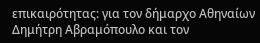επικαιρότητας: για τον δήμαρχο Αθηναίων Δημήτρη Αβραμόπουλο και τον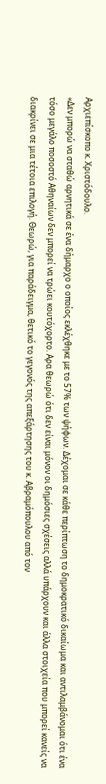Αρχιεπίσκοπο κ. Χριστόδουλο.
«Δεν μπορώ να σταθώ αρνητικά σε ένα δήμαρχο ο οποίος εκλέχθηκε με το 57% των ψήφων. Δέχομαι σε κάθε περίπτωση το δημοκρατικό δικαίωμα και αντιλαμβάνομαι ότι ένα τόσο μεγάλο ποσοστό Αθηναίων δεν μπορεί να τρώει κουτόχορτο. Αρα θεωρώ ότι δεν είναι μόνον οι δημόσιες σχέσεις αλλά υπάρχουν και άλλα στοιχεία που μπορεί κανείς να διακρίνει σε μια τέτοια επιλογή. Θεωρώ, για παράδειγμα, θετικό το γεγονός της απεξάρτησης του κ. Αβραμόπουλου από τον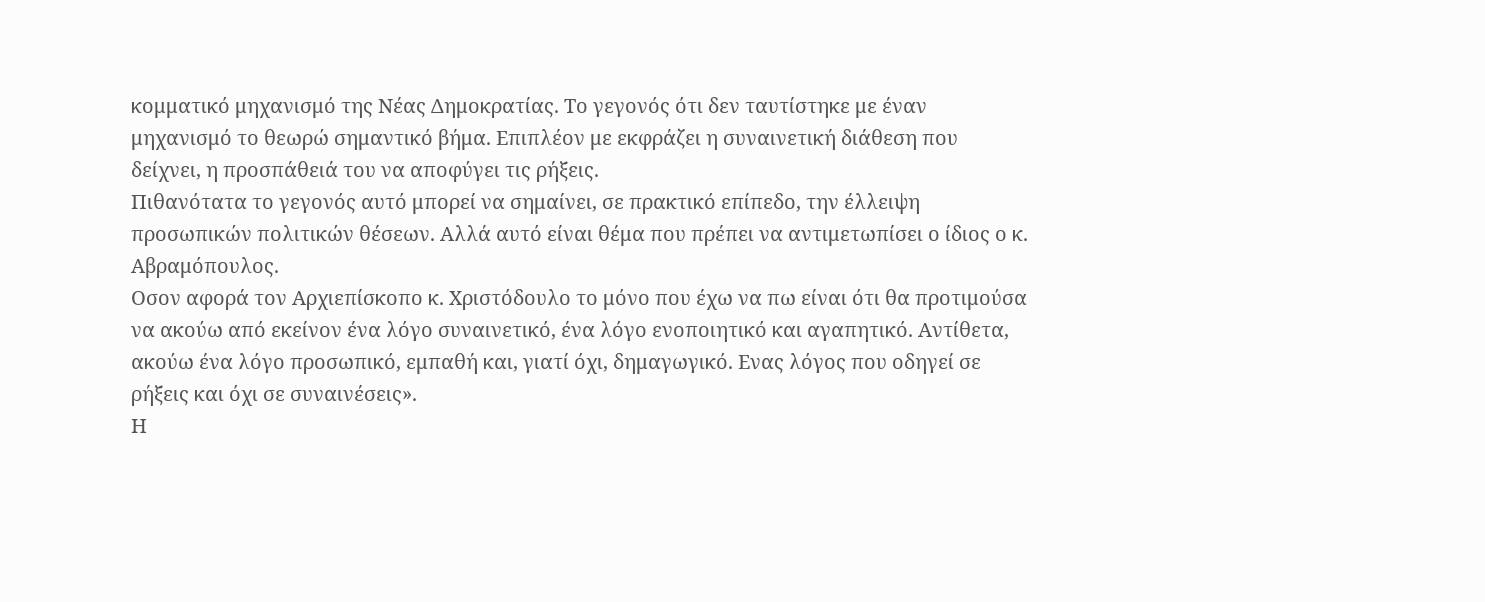κομματικό μηχανισμό της Νέας Δημοκρατίας. Το γεγονός ότι δεν ταυτίστηκε με έναν μηχανισμό το θεωρώ σημαντικό βήμα. Επιπλέον με εκφράζει η συναινετική διάθεση που δείχνει, η προσπάθειά του να αποφύγει τις ρήξεις.
Πιθανότατα το γεγονός αυτό μπορεί να σημαίνει, σε πρακτικό επίπεδο, την έλλειψη προσωπικών πολιτικών θέσεων. Αλλά αυτό είναι θέμα που πρέπει να αντιμετωπίσει ο ίδιος ο κ. Αβραμόπουλος.
Οσον αφορά τον Αρχιεπίσκοπο κ. Χριστόδουλο το μόνο που έχω να πω είναι ότι θα προτιμούσα να ακούω από εκείνον ένα λόγο συναινετικό, ένα λόγο ενοποιητικό και αγαπητικό. Αντίθετα, ακούω ένα λόγο προσωπικό, εμπαθή και, γιατί όχι, δημαγωγικό. Ενας λόγος που οδηγεί σε ρήξεις και όχι σε συναινέσεις».
Η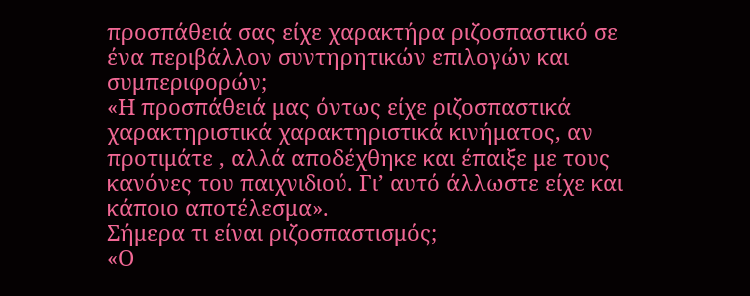προσπάθειά σας είχε χαρακτήρα ριζοσπαστικό σε ένα περιβάλλον συντηρητικών επιλογών και συμπεριφορών;
«Η προσπάθειά μας όντως είχε ριζοσπαστικά χαρακτηριστικά χαρακτηριστικά κινήματος, αν προτιμάτε , αλλά αποδέχθηκε και έπαιξε με τους κανόνες του παιχνιδιού. Γι’ αυτό άλλωστε είχε και κάποιο αποτέλεσμα».
Σήμερα τι είναι ριζοσπαστισμός;
«Ο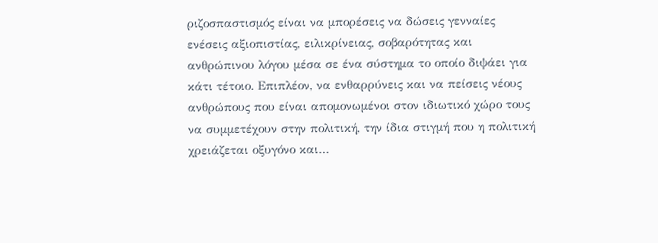ριζοσπαστισμός είναι να μπορέσεις να δώσεις γενναίες ενέσεις αξιοπιστίας, ειλικρίνειας, σοβαρότητας και ανθρώπινου λόγου μέσα σε ένα σύστημα το οποίο διψάει για κάτι τέτοιο. Επιπλέον, να ενθαρρύνεις και να πείσεις νέους ανθρώπους που είναι απομονωμένοι στον ιδιωτικό χώρο τους να συμμετέχουν στην πολιτική, την ίδια στιγμή που η πολιτική χρειάζεται οξυγόνο και…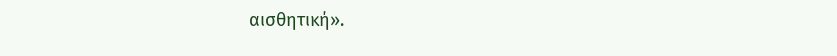αισθητική».